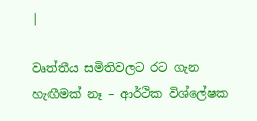|

වෘත්තීය සමිතිවලට රට ගැන හැඟීමක් නෑ – ආර්ථික විශ්ලේෂක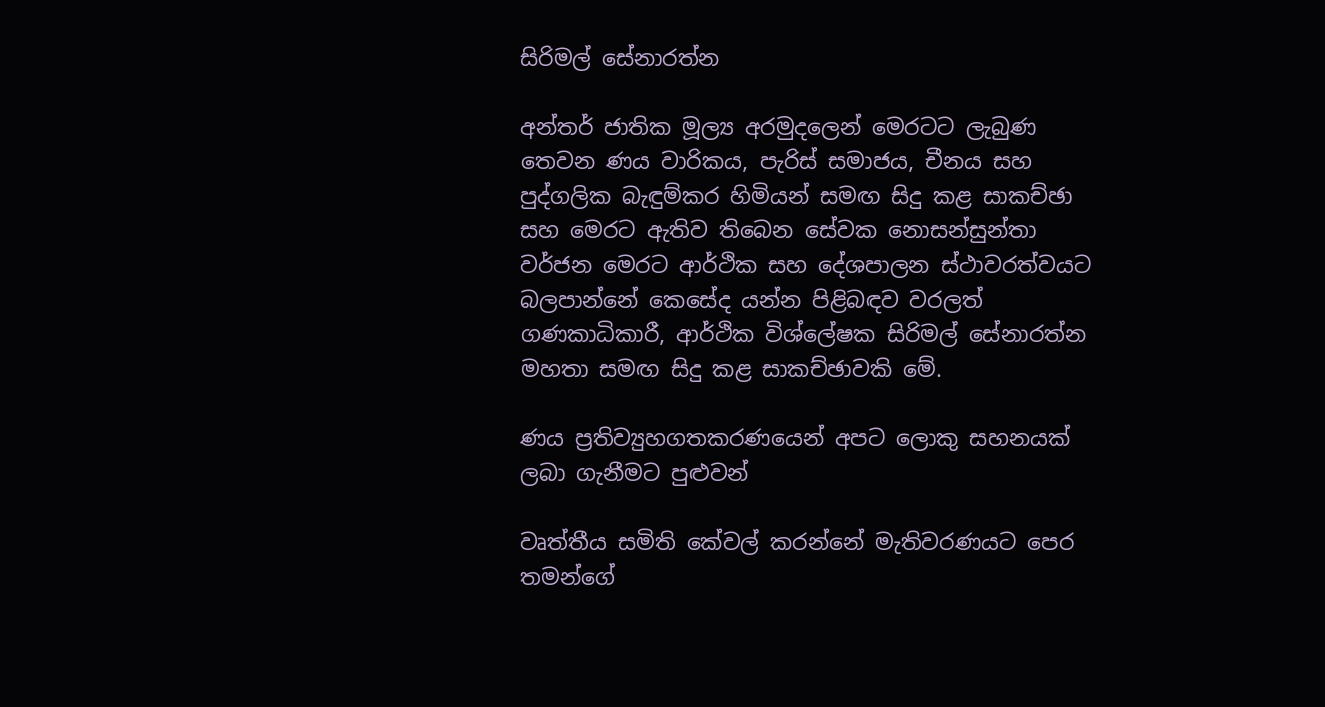සිරිමල් සේනාරත්න

අන්තර් ජාතික මූල්‍ය අරමුදලෙන් මෙරටට ලැබුණ තෙවන ණය වාරිකය, පැරිස් සමාජය, චීනය සහ පුද්ගලික බැඳුම්කර හිමියන් සමඟ සිදු කළ සාකච්ඡා සහ මෙරට ඇතිව තිබෙන සේවක නොසන්සුන්තා වර්ජන මෙරට ආර්ථික සහ දේශපාලන ස්ථාවරත්වයට බලපාන්නේ කෙසේද යන්න පිළිබඳව වරලත් ගණකාධිකාරී, ආර්ථික විශ්ලේෂක සිරිමල් සේනාරත්න මහතා සමඟ සිදු කළ සාකච්ඡාවකි මේ.

ණය ප්‍රතිව්‍යුහගතකරණයෙන් අපට ලොකු සහනයක් ලබා ගැනීමට පුළුවන්

වෘත්තීය සමිති කේවල් කරන්නේ මැතිවරණයට පෙර තමන්ගේ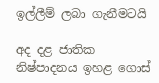ඉල්ලීම් ලබා ගැනීමටයි

අද දළ ජාතික නිෂ්පාදනය ඉහළ ගොස්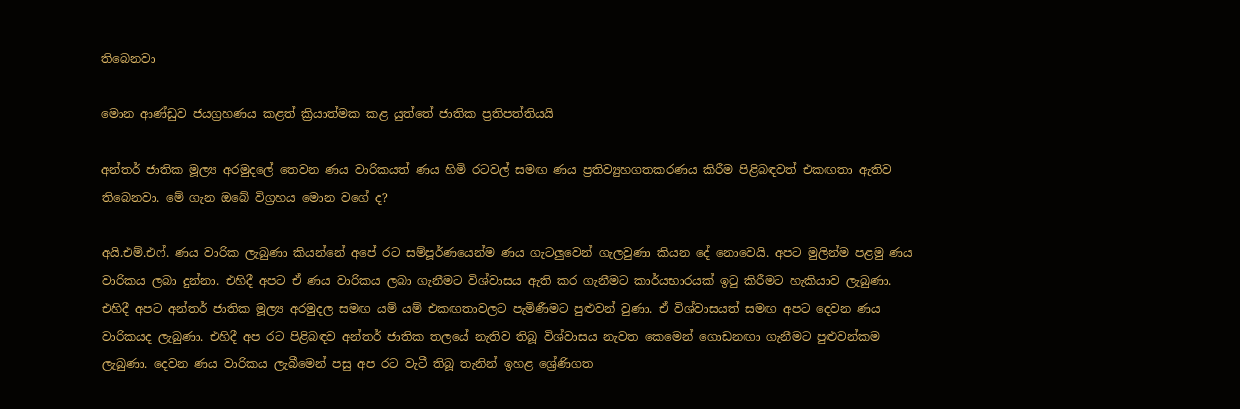තිබෙනවා

මොන ආණ්ඩුව ජයග්‍රහණය කළත් ක්‍රියාත්මක කළ යුත්තේ ජාතික ප්‍රතිපත්තියයි

අන්තර් ජාතික මූල්‍ය අරමුදලේ තෙවන ණය වාරිකයත් ණය හිමි රටවල් සමඟ ණය ප්‍රතිව්‍යුහගතකරණය කිරීම පිළිබඳවත් එකඟතා ඇතිව තිබෙනවා. මේ ගැන ඔබේ විග්‍රහය මොන වගේ ද?

අයි.එම්.එෆ්. ණය වාරික ලැබුණා කියන්නේ අපේ රට සම්පූර්ණයෙන්ම ණය ගැටලුවෙන් ගැලවුණා කියන දේ නොවෙයි. අපට මුලින්ම පළමු ණය වාරිකය ලබා දුන්නා. එහිදී අපට ඒ ණය වාරිකය ලබා ගැනීමට විශ්වාසය ඇති කර ගැනීමට කාර්යභාරයක් ඉටු කිරීමට හැකියාව ලැබුණා. එහිදී අපට අන්තර් ජාතික මූල්‍ය අරමුදල සමඟ යම් යම් එකඟතාවලට පැමිණීමට පුළුවන් වුණා. ඒ විශ්වාසයත් සමඟ අපට දෙවන ණය වාරිකයද ලැබුණා. එහිදී අප රට පිළිබඳව අන්තර් ජාතික තලයේ නැතිව තිබූ විශ්වාසය නැවත කෙමෙන් ගොඩනඟා ගැනීමට පුළුවන්කම ලැබුණා. දෙවන ණය වාරිකය ලැබීමෙන් පසු අප රට වැටී තිබූ තැනින් ඉහළ ශ්‍රේණිගත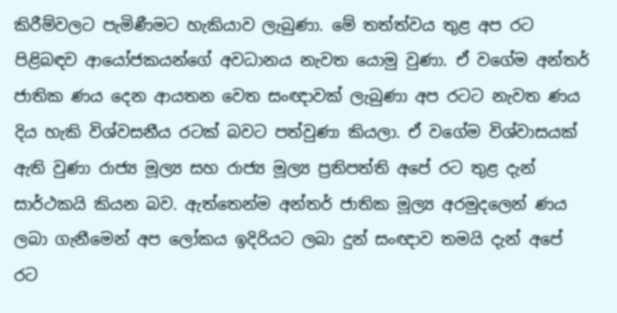කිරීම්වලට පැමිණීමට හැකියාව ලැබුණා. මේ තත්ත්වය තුළ අප රට පිළිබඳව ආයෝජකයන්ගේ අවධානය නැවත යොමු වුණා. ඒ වගේම අන්තර් ජාතික ණය දෙන ආයතන වෙත සංඥාවක් ලැබුණා අප රටට නැවත ණය දිය හැකි විශ්වසනීය රටක් බවට පත්වුණා කියලා. ඒ වගේම විශ්වාසයක් ඇති වුණා රාජ්‍ය මූල්‍ය සහ රාජ්‍ය මූල්‍ය ප්‍රතිපත්ති අපේ රට තුළ දැන් සාර්ථකයි කියන බව. ඇත්තෙන්ම අන්තර් ජාතික මූල්‍ය අරමුදලෙන් ණය ලබා ගැනීමෙන් අප ලෝකය ඉදිරියට ලබා දුන් සංඥාව තමයි දැන් අපේ රට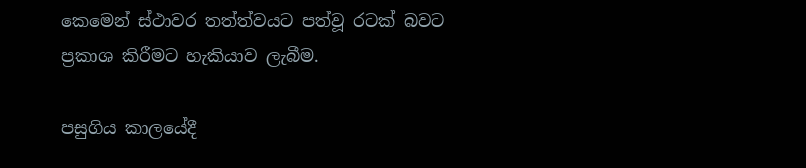කෙමෙන් ස්ථාවර තත්ත්වයට පත්වූ රටක් බවට ප්‍රකාශ කිරීමට හැකියාව ලැබීම.

පසුගිය කාලයේදී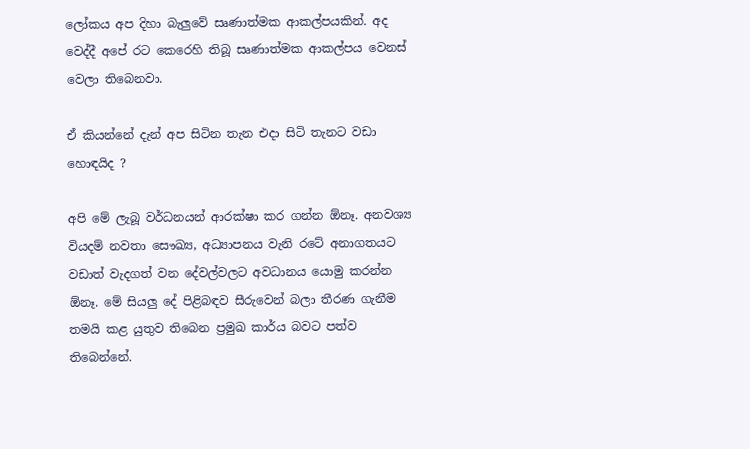ලෝකය අප දිහා බැලුවේ සෘණාත්මක ආකල්පයකින්. අද වෙද්දී අපේ රට කෙරෙහි තිබූ සෘණාත්මක ආකල්පය වෙනස් වෙලා තිබෙනවා.

ඒ කියන්නේ දැන් අප සිටින තැන එදා සිටි තැනට වඩා හොඳයිද ?

අපි මේ ලැබූ වර්ධනයන් ආරක්ෂා කර ගන්න ඕනෑ. අනවශ්‍ය වියදම් නවතා සෞඛ්‍ය, අධ්‍යාපනය වැනි රටේ අනාගතයට වඩාත් වැදගත් වන දේවල්වලට අවධානය යොමු කරන්න ඕනෑ. මේ සියලු දේ පිළිබඳව සීරුවෙන් බලා තීරණ ගැනීම තමයි කළ යුතුව තිබෙන ප්‍රමුඛ කාර්ය බවට පත්ව තිබෙන්නේ.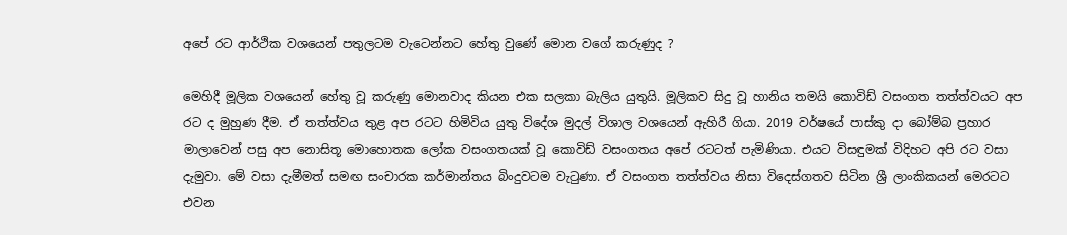අපේ රට ආර්ථික වශයෙන් පතුලටම වැටෙන්නට හේතු වුණේ මොන වගේ කරුණුද ?

මෙහිදී මූලික වශයෙන් හේතු වූ කරුණු මොනවාද කියන එක සලකා බැලිය යුතුයි. මූලිකව සිදු වූ හානිය තමයි කොවිඩ් වසංගත තත්ත්වයට අප රට ද මුහුණ දීම. ඒ තත්ත්වය තුළ අප රටට හිමිවිය යුතු විදේශ මුදල් විශාල වශයෙන් ඇහිරී ගියා. 2019 වර්ෂයේ පාස්කු දා බෝම්බ ප්‍රහාර මාලාවෙන් පසු අප නොසිතූ මොහොතක ලෝක වසංගතයක් වූ කොවිඩ් වසංගතය අපේ රටටත් පැමිණියා. එයට විසඳුමක් විදිහට අපි රට වසා දැමුවා. මේ වසා දැමීමත් සමඟ සංචාරක කර්මාන්තය බිංදුවටම වැටුණා. ඒ වසංගත තත්ත්වය නිසා විදෙස්ගතව සිටින ශ්‍රී ලාංකිකයන් මෙරටට එවන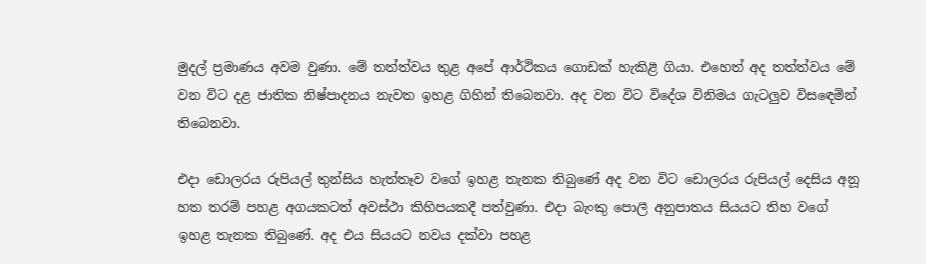මුදල් ප්‍රමාණය අවම වුණා. මේ තත්ත්වය තුළ අපේ ආර්ථිකය ගොඩක් හැකිළී ගියා. එහෙත් අද තත්ත්වය මේ වන විට දළ ජාතික නිෂ්පාදනය නැවත ඉහළ ගිහින් තිබෙනවා. අද වන විට විදේශ විනිමය ගැටලුව විසඳෙමින් තිබෙනවා.

එදා ඩොලරය රුපියල් තුන්සිය හැත්තෑව වගේ ඉහළ තැනක තිබුණේ අද වන විට ඩොලරය රුපියල් දෙසිය අනූ හත තරම් පහළ අගයකටත් අවස්ථා කිහිපයකදී පත්වුණා. එදා බැංකු පොලී අනුපාතය සියයට තිහ වගේ ඉහළ තැනක තිබුණේ. අද එය සියයට නවය දක්වා පහළ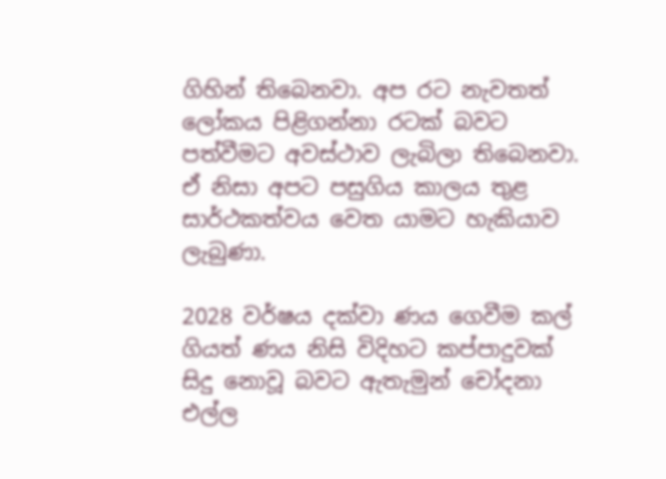ගිහින් තිබෙනවා. අප රට නැවතත් ලෝකය පිළිගන්නා රටක් බවට පත්වීමට අවස්ථාව ලැබිලා තිබෙනවා. ඒ නිසා අපට පසුගිය කාලය තුළ සාර්ථකත්වය වෙත යාමට හැකියාව ලැබුණා.

2028 වර්ෂය දක්වා ණය ගෙවීම කල් ගියත් ණය නිසි විදිහට කප්පාදුවක් සිදු නොවූ බවට ඇතැමුන් චෝදනා එල්ල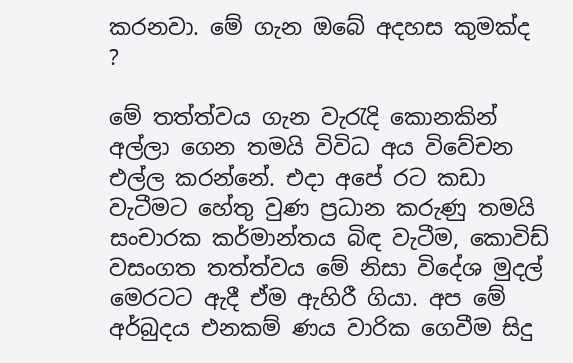කරනවා. මේ ගැන ඔබේ අදහස කුමක්ද ?

මේ තත්ත්වය ගැන වැරැදි කොනකින් අල්ලා ගෙන තමයි විවිධ අය විවේචන එල්ල කරන්නේ. එදා අපේ රට කඩා වැටීමට හේතු වුණ ප්‍රධාන කරුණු තමයි සංචාරක කර්මාන්තය බිඳ වැටීම, කොවිඩ් වසංගත තත්ත්වය මේ නිසා විදේශ මුදල් මෙරටට ඇදී ඒම ඇහිරී ගියා. අප මේ අර්බුදය එනකම් ණය වාරික ගෙවීම සිදු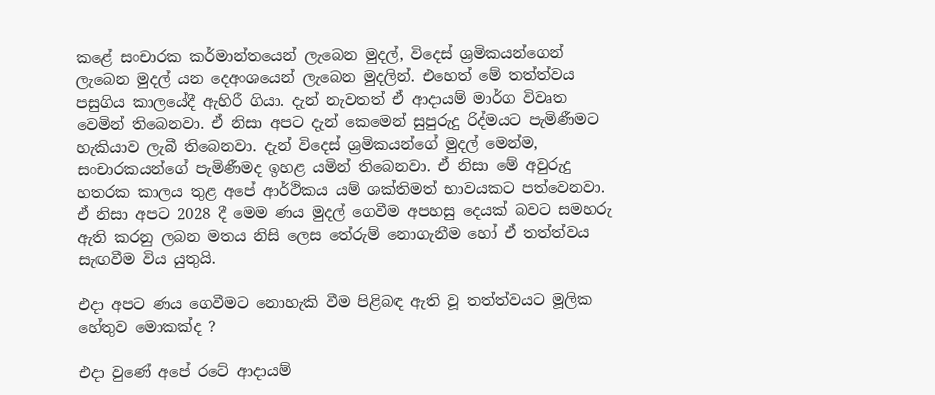කළේ සංචාරක කර්මාන්තයෙන් ලැබෙන මුදල්, විදෙස් ශ්‍රමිකයන්ගෙන් ලැබෙන මුදල් යන දෙඅංශයෙන් ලැබෙන මුදලින්. එහෙත් මේ තත්ත්වය පසුගිය කාලයේදී ඇහිරී ගියා. දැන් නැවතත් ඒ ආදායම් මාර්ග විවෘත වෙමින් තිබෙනවා. ඒ නිසා අපට දැන් කෙමෙන් සුපුරුදු රිද්මයට පැමිණීමට හැකියාව ලැබී තිබෙනවා. දැන් විදෙස් ශ්‍රමිකයන්ගේ මුදල් මෙන්ම, සංචාරකයන්ගේ පැමිණීමද ඉහළ යමින් තිබෙනවා. ඒ නිසා මේ අවුරුදු හතරක කාලය තුළ අපේ ආර්ථිකය යම් ශක්තිමත් භාවයකට පත්වෙනවා. ඒ නිසා අපට 2028 දී මෙම ණය මුදල් ගෙවීම අපහසු දෙයක් බවට සමහරු ඇති කරනු ලබන මතය නිසි ලෙස තේරුම් නොගැනීම හෝ ඒ තත්ත්වය සැඟවීම විය යුතුයි.

එදා අපට ණය ගෙවීමට නොහැකි වීම පිළිබඳ ඇති වූ තත්ත්වයට මූලික හේතුව මොකක්ද ?

එදා වුණේ අපේ රටේ ආදායම්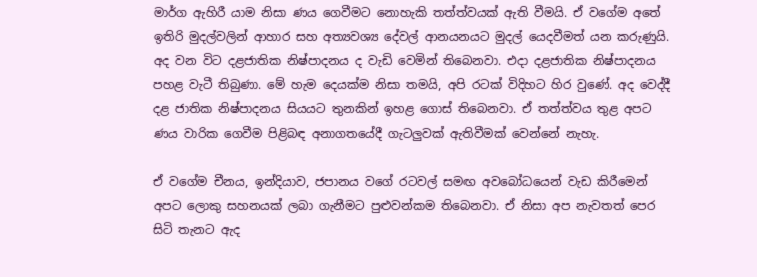මාර්ග ඇහිරී යාම නිසා ණය ගෙවීමට නොහැකි තත්ත්වයක් ඇති වීමයි. ඒ වගේම අතේ ඉතිරි මුදල්වලින් ආහාර සහ අත්‍යවශ්‍ය දේවල් ආනයනයට මුදල් යෙදවීමත් යන කරුණුයි. අද වන විට දළජාතික නිෂ්පාදනය ද වැඩි වෙමින් තිබෙනවා. එදා දළජාතික නිෂ්පාදනය පහළ වැටී තිබුණා. මේ හැම දෙයක්ම නිසා තමයි, අපි රටක් විදිහට හිර වුණේ. අද වෙද්දී දළ ජාතික නිෂ්පාදනය සියයට තුනකින් ඉහළ ගොස් තිබෙනවා. ඒ තත්ත්වය තුළ අපට ණය වාරික ගෙවීම පිළිබඳ අනාගතයේදී ගැටලුවක් ඇතිවීමක් වෙන්නේ නැහැ.

ඒ වගේම චීනය, ඉන්දියාව, ජපානය වගේ රටවල් සමඟ අවබෝධයෙන් වැඩ කිරීමෙන් අපට ලොකු සහනයක් ලබා ගැනීමට පුළුවන්කම තිබෙනවා. ඒ නිසා අප නැවතත් පෙර සිටි තැනට ඇද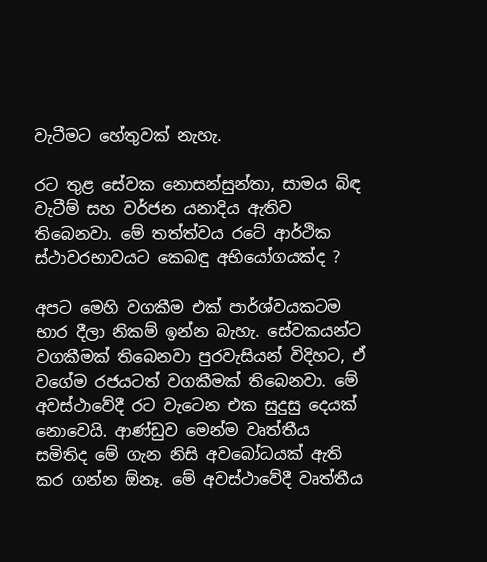වැටීමට හේතුවක් නැහැ.

රට තුළ සේවක නොසන්සුන්තා, සාමය බිඳ වැටීම් සහ වර්ජන යනාදිය ඇතිව තිබෙනවා. මේ තත්ත්වය රටේ ආර්ථික ස්ථාවරභාවයට කෙබඳු අභියෝගයක්ද ?

අපට මෙහි වගකීම එක් පාර්ශ්වයකටම භාර දීලා නිකම් ඉන්න බැහැ. සේවකයන්ට වගකීමක් තිබෙනවා පුරවැසියන් විදිහට, ඒ වගේම රජයටත් වගකීමක් තිබෙනවා. මේ අවස්ථාවේදී රට වැටෙන එක සුදුසු දෙයක් නොවෙයි. ආණ්ඩුව මෙන්ම වෘත්තීය සමිතිද මේ ගැන නිසි අවබෝධයක් ඇති කර ගන්න ඕනෑ. මේ අවස්ථාවේදී වෘත්තීය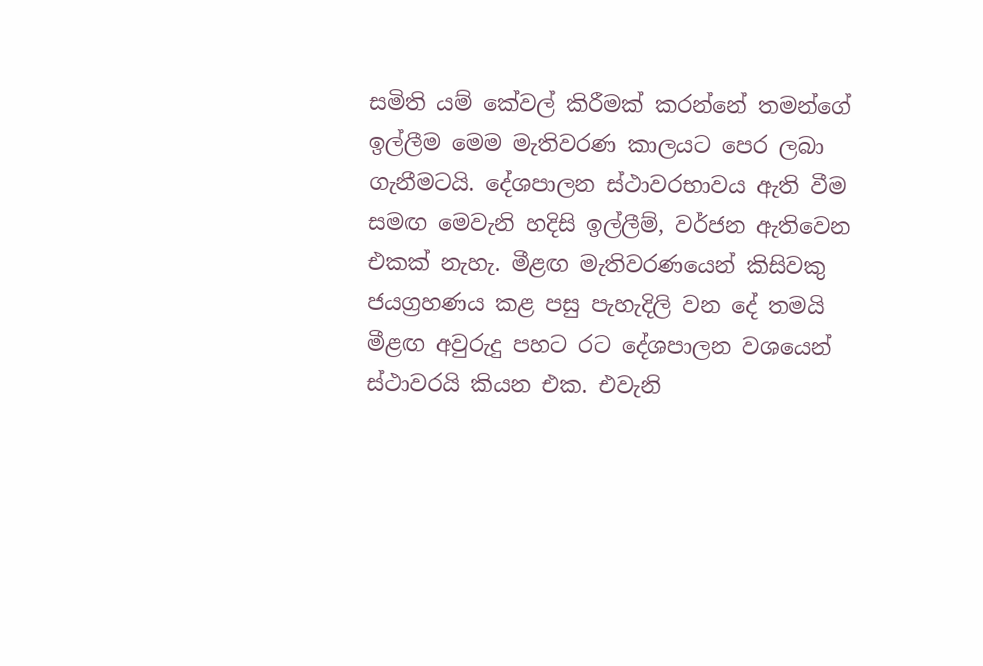සමිති යම් කේවල් කිරීමක් කරන්නේ තමන්ගේ ඉල්ලීම මෙම මැතිවරණ කාලයට පෙර ලබා ගැනීමටයි. දේශපාලන ස්ථාවරභාවය ඇති වීම සමඟ මෙවැනි හදිසි ඉල්ලීම්, වර්ජන ඇතිවෙන එකක් නැහැ. මීළඟ මැතිවරණයෙන් කිසිවකු ජයග්‍රහණය කළ පසු පැහැදිලි වන දේ තමයි මීළඟ අවුරුදු පහට රට දේශපාලන වශයෙන් ස්ථාවරයි කියන එක. එවැනි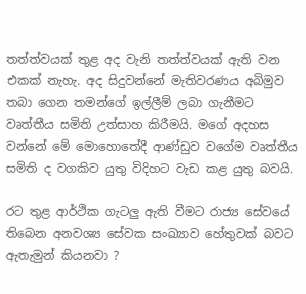තත්ත්වයක් තුළ අද වැනි තත්ත්වයක් ඇති වන එකක් නැහැ. අද සිදුවන්නේ මැතිවරණය අබිමුව තබා ගෙන තමන්ගේ ඉල්ලීම් ලබා ගැනීමට වෘත්තීය සමිති උත්සාහ කිරීමයි. මගේ අදහස වන්නේ මේ මොහොතේදී ආණ්ඩුව වගේම වෘත්තීය සමිති ද වගකිව යුතු විදිහට වැඩ කළ යුතු බවයි.

රට තුළ ආර්ථික ගැටලු ඇති වීමට රාජ්‍ය සේවයේ තිබෙන අනවශ්‍ය සේවක සංඛ්‍යාව හේතුවක් බවට ඇතැමුන් කියනවා ?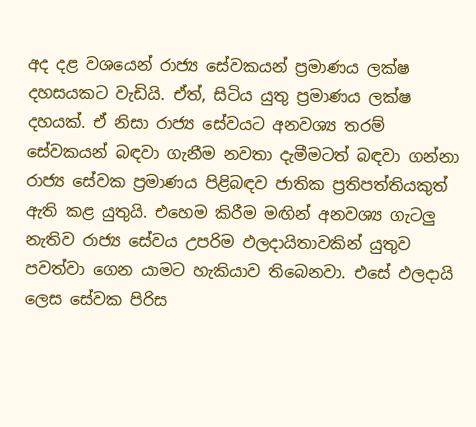අද දළ වශයෙන් රාජ්‍ය සේවකයන් ප්‍රමාණය ලක්ෂ දහසයකට වැඩියි. ඒත්, සිටිය යුතු ප්‍රමාණය ලක්ෂ දහයක්. ඒ නිසා රාජ්‍ය සේවයට අනවශ්‍ය තරම් සේවකයන් බඳවා ගැනීම නවතා දැමීමටත් බඳවා ගන්නා රාජ්‍ය සේවක ප්‍රමාණය පිළිබඳව ජාතික ප්‍රතිපත්තියකුත් ඇති කළ යුතුයි. එහෙම කිරීම මඟින් අනවශ්‍ය ගැටලු නැතිව රාජ්‍ය සේවය උපරිම ඵලදායිතාවකින් යුතුව පවත්වා ගෙන යාමට හැකියාව තිබෙනවා. එසේ ඵලදායි ලෙස සේවක පිරිස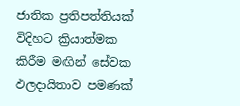ජාතික ප්‍රතිපත්තියක් විදිහට ක්‍රියාත්මක කිරීම මඟින් සේවක ඵලදායිතාව පමණක්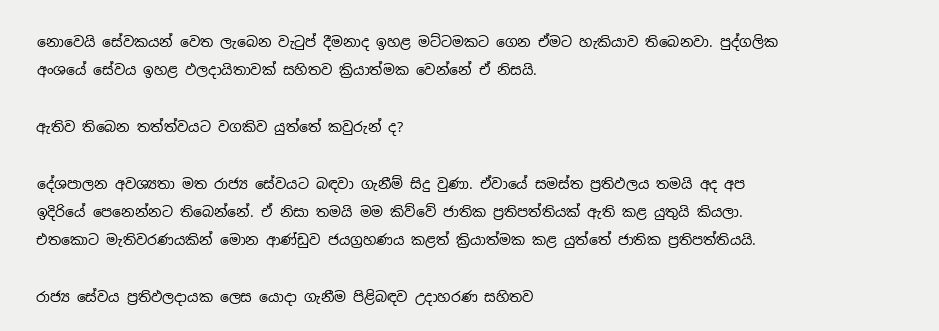නොවෙයි සේවකයන් වෙත ලැබෙන වැටුප් දීමනාද ඉහළ මට්ටමකට ගෙන ඒමට හැකියාව තිබෙනවා. පුද්ගලික අංශයේ සේවය ඉහළ ඵලදායිතාවක් සහිතව ක්‍රියාත්මක වෙන්නේ ඒ නිසයි.

ඇතිව තිබෙන තත්ත්වයට වගකිව යුත්තේ කවුරුන් ද?

දේශපාලන අවශ්‍යතා මත රාජ්‍ය සේවයට බඳවා ගැනීම් සිදු වුණා. ඒවායේ සමස්ත ප්‍රතිඵලය තමයි අද අප ඉදිරියේ පෙනෙන්නට තිබෙන්නේ. ඒ නිසා තමයි මම කිව්වේ ජාතික ප්‍රතිපත්තියක් ඇති කළ යුතුයි කියලා. එතකොට මැතිවරණයකින් මොන ආණ්ඩුව ජයග්‍රහණය කළත් ක්‍රියාත්මක කළ යුත්තේ ජාතික ප්‍රතිපත්තියයි.

රාජ්‍ය සේවය ප්‍රතිඵලදායක ලෙස යොදා ගැනීම පිළිබඳව උදාහරණ සහිතව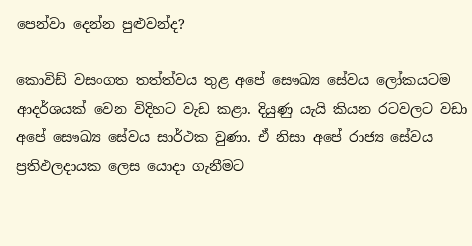පෙන්වා දෙන්න පුළුවන්ද?

කොවිඩ් වසංගත තත්ත්වය තුළ අපේ සෞඛ්‍ය සේවය ලෝකයටම ආදර්ශයක් වෙන විදිහට වැඩ කළා. දියුණු යැයි කියන රටවලට වඩා අපේ සෞඛ්‍ය සේවය සාර්ථක වුණා. ඒ නිසා අපේ රාජ්‍ය සේවය ප්‍රතිඵලදායක ලෙස යොදා ගැනීමට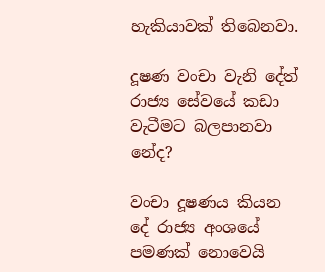හැකියාවක් තිබෙනවා.

දූෂණ වංචා වැනි දේත් රාජ්‍ය සේවයේ කඩා වැටීමට බලපානවා නේද?

වංචා දූෂණය කියන දේ රාජ්‍ය අංශයේ පමණක් නොවෙයි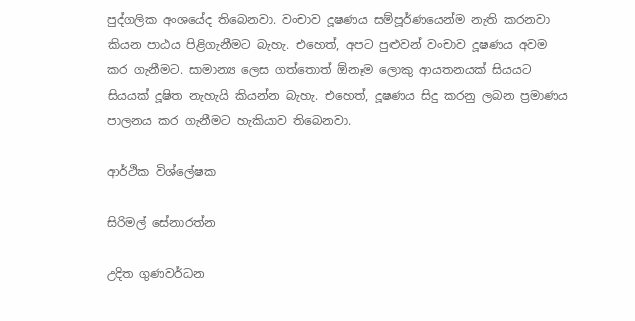පුද්ගලික අංශයේද තිබෙනවා. වංචාව දූෂණය සම්පූර්ණයෙන්ම නැති කරනවා කියන පාඨය පිළිගැනීමට බැහැ. එහෙත්, අපට පුළුවන් වංචාව දූෂණය අවම කර ගැනීමට. සාමාන්‍ය ලෙස ගත්තොත් ඕනෑම ලොකු ආයතනයක් සියයට සියයක් දූෂිත නැහැයි කියන්න බැහැ. එහෙත්, දූෂණය සිදු කරනු ලබන ප්‍රමාණය පාලනය කර ගැනීමට හැකියාව තිබෙනවා.

ආර්ථික විශ්ලේෂක

සිරිමල් සේනාරත්න

උදිත ගුණවර්ධන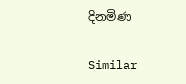දිනමිණ

Similar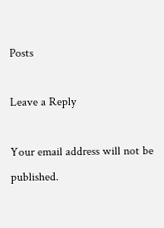Posts

Leave a Reply

Your email address will not be published.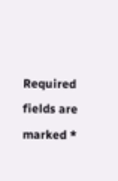Required fields are marked *